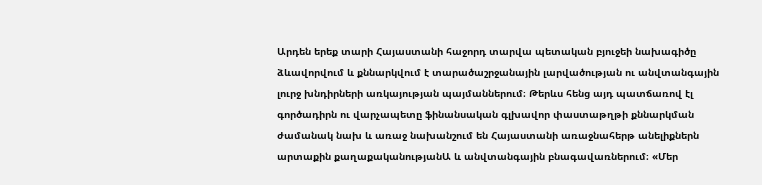Արդեն երեք տարի Հայաստանի հաջորդ տարվա պետական բյուջեի նախագիծը ձևավորվում և քննարկվում է տարածաշրջանային լարվածության ու անվտանգային լուրջ խնդիրների առկայության պայմաններում։ Թերևս հենց այդ պատճառով էլ գործադիրն ու վարչապետը ֆինանսական գլխավոր փաստաթղթի քննարկման ժամանակ նախ և առաջ նախանշում են Հայաստանի առաջնահերթ անելիքներն արտաքին քաղաքականությանԱ և անվտանգային բնագավառներում։ «Մեր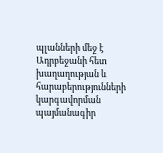պլանների մեջ է Ադրբեջանի հետ խաղաղության և հարաբերությունների կարգավորման պայմանագիր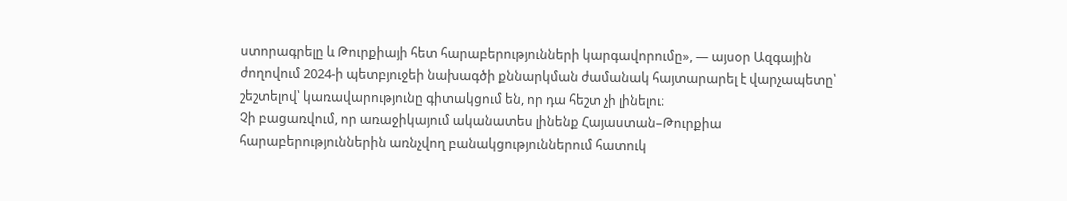ստորագրելը և Թուրքիայի հետ հարաբերությունների կարգավորումը», — այսօր Ազգային ժողովում 2024-ի պետբյուջեի նախագծի քննարկման ժամանակ հայտարարել է վարչապետը՝ շեշտելով՝ կառավարությունը գիտակցում են, որ դա հեշտ չի լինելու։
Չի բացառվում, որ առաջիկայում ականատես լինենք Հայաստան–Թուրքիա հարաբերություններին առնչվող բանակցություններում հատուկ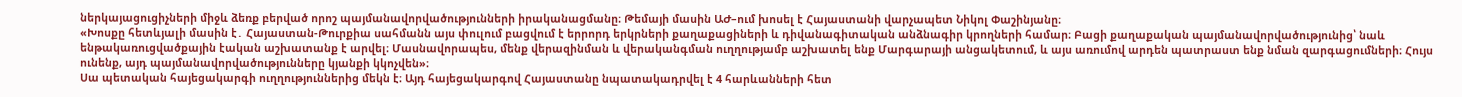ներկայացուցիչների միջև ձեռք բերված որոշ պայմանավորվածությունների իրականացմանը։ Թեմայի մասին ԱԺ–ում խոսել է Հայաստանի վարչապետ Նիկոլ Փաշինյանը։
«Խոսքը հետևյալի մասին է․ Հայաստան-Թուրքիա սահմանն այս փուլում բացվում է երրորդ երկրների քաղաքացիների և դիվանագիտական անձնագիր կրողների համար։ Բացի քաղաքական պայմանավորվածությունից՝ նաև ենթակառուցվածքային էական աշխատանք է արվել։ Մասնավորապես, մենք վերազինման և վերականգման ուղղությամբ աշխատել ենք Մարգարայի անցակետում, և այս առումով արդեն պատրաստ ենք նման զարգացումների։ Հույս ունենք, այդ պայմանավորվածությունները կյանքի կկոչվեն»։
Սա պետական հայեցակարգի ուղղություններից մեկն է։ Այդ հայեցակարգով Հայաստանը նպատակադրվել է 4 հարևանների հետ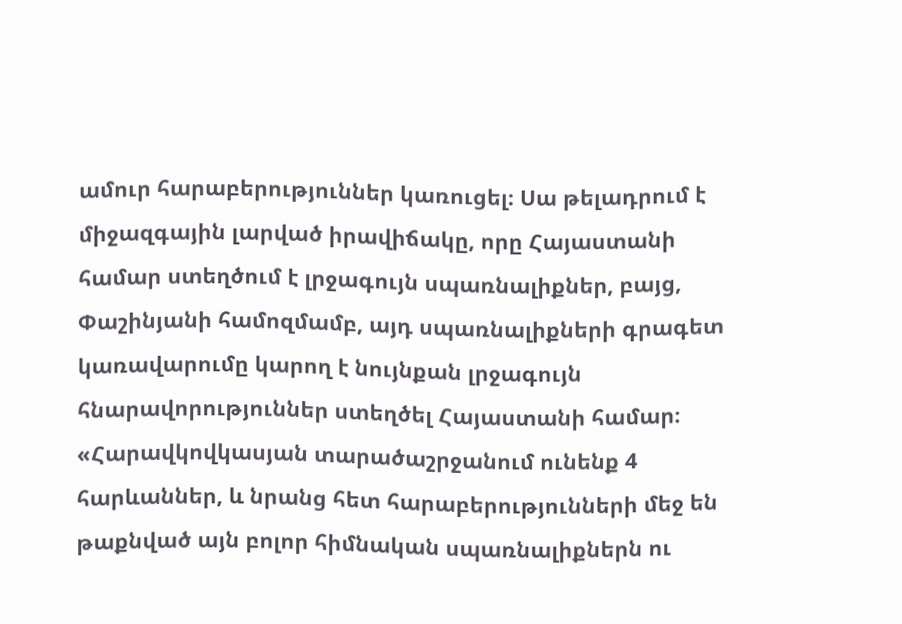ամուր հարաբերություններ կառուցել։ Սա թելադրում է միջազգային լարված իրավիճակը, որը Հայաստանի համար ստեղծում է լրջագույն սպառնալիքներ, բայց, Փաշինյանի համոզմամբ, այդ սպառնալիքների գրագետ կառավարումը կարող է նույնքան լրջագույն հնարավորություններ ստեղծել Հայաստանի համար։
«Հարավկովկասյան տարածաշրջանում ունենք 4 հարևաններ, և նրանց հետ հարաբերությունների մեջ են թաքնված այն բոլոր հիմնական սպառնալիքներն ու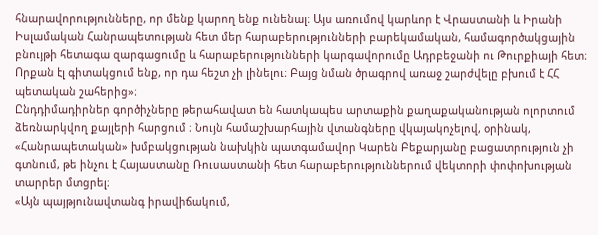հնարավորությունները, որ մենք կարող ենք ունենալ։ Այս առումով կարևոր է Վրաստանի և Իրանի Իսլամական Հանրապետության հետ մեր հարաբերությունների բարեկամական, համագործակցային բնույթի հետագա զարգացումը և հարաբերությունների կարգավորումը Ադրբեջանի ու Թուրքիայի հետ։ Որքան էլ գիտակցում ենք, որ դա հեշտ չի լինելու։ Բայց նման ծրագրով առաջ շարժվելը բխում է ՀՀ պետական շահերից»։
Ընդդիմադիրներ գործիչները թերահավատ են հատկապես արտաքին քաղաքականության ոլորտում ձեռնարկվող քայլերի հարցում ։ Նույն համաշխարհային վտանգները վկայակոչելով, օրինակ, «Հանրապետական» խմբակցության նախկին պատգամավոր Կարեն Բեքարյանը բացատրություն չի գտնում, թե ինչու է Հայաստանը Ռուսաստանի հետ հարաբերություններում վեկտորի փոփոխության տարրեր մտցրել։
«Այն պայթյունավտանգ իրավիճակում,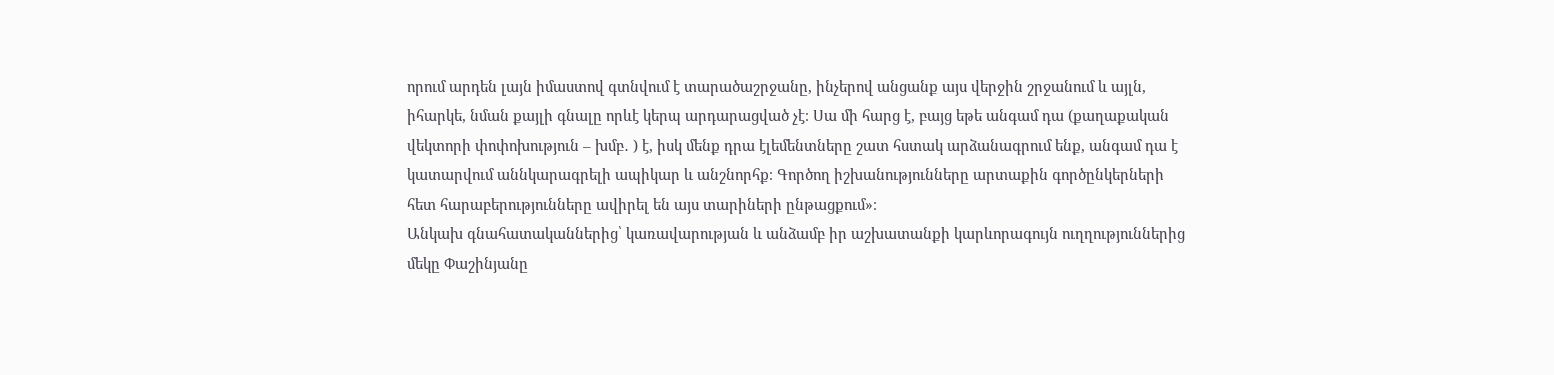որում արդեն լայն իմաստով գտնվում է տարածաշրջանը, ինչերով անցանք այս վերջին շրջանում և այլն, իհարկե, նման քայլի գնալը որևէ կերպ արդարացված չէ։ Սա մի հարց է, բայց եթե անգամ դա (քաղաքական վեկտորի փոփոխություն – խմբ․ ) է, իսկ մենք դրա էլեմենտները շատ հստակ արձանագրում ենք, անգամ դա է կատարվում աննկարագրելի ապիկար և անշնորհք։ Գործող իշխանությունները արտաքին գործընկերների հետ հարաբերությունները ավիրել են այս տարիների ընթացքում»։
Անկախ գնահատականներից՝ կառավարության և անձամբ իր աշխատանքի կարևորագույն ուղղություններից մեկը Փաշինյանը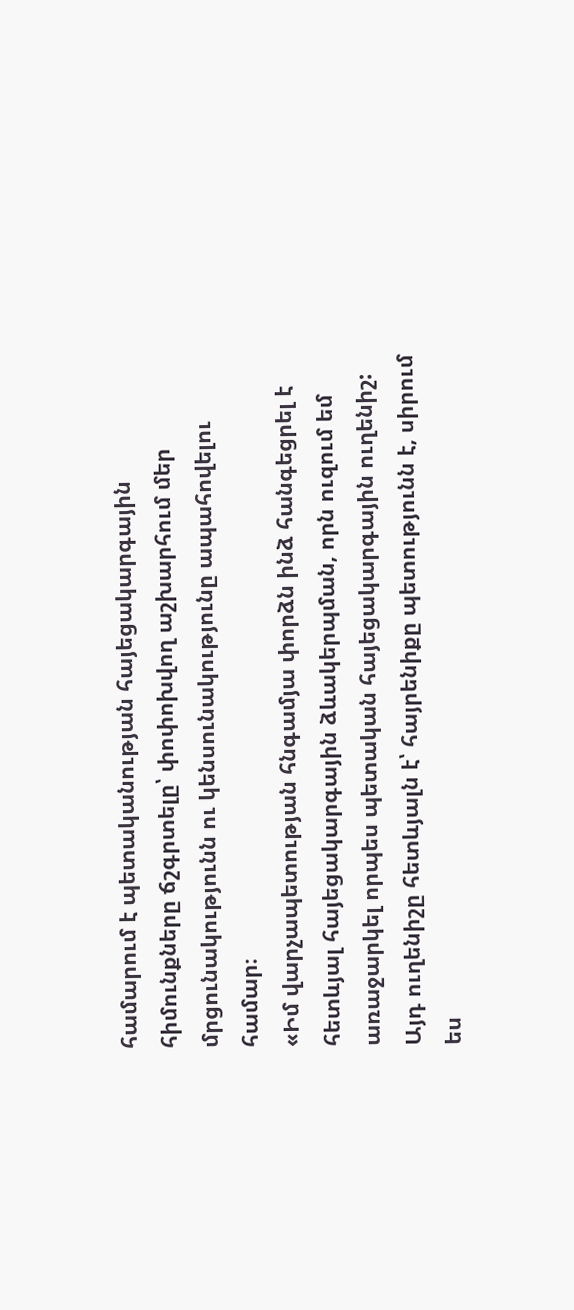համարում է պետականության հայեցակարգային հիմունքները ճշգրտելը՝ փոփոխվող աշխարհում մեր մրցունակությունն ու կենսունակությունը ապահովելու համար։
«Իմ վարչապետության հնգամյա փորձն ինձ հանգեցրել է հետևյալ հայեցակարգային ձևակերպման, որն ուզում եմ առաջարկել որպես պետական հայեցակարգային ուղենիշ: Այդ ուղենիշը հետևյալն է՝ հայրենիքը պետությունն է, սիրում ես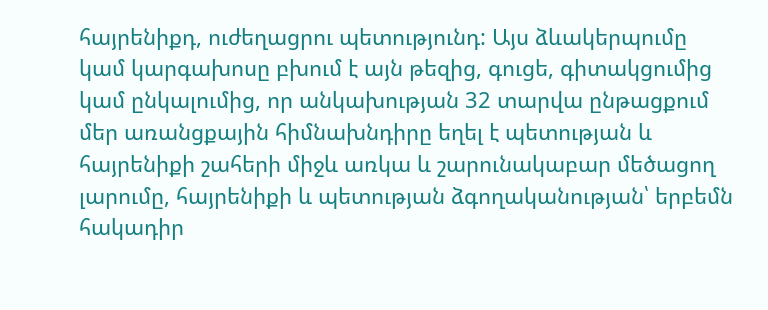հայրենիքդ, ուժեղացրու պետությունդ: Այս ձևակերպումը կամ կարգախոսը բխում է այն թեզից, գուցե, գիտակցումից կամ ընկալումից, որ անկախության 32 տարվա ընթացքում մեր առանցքային հիմնախնդիրը եղել է պետության և հայրենիքի շահերի միջև առկա և շարունակաբար մեծացող լարումը, հայրենիքի և պետության ձգողականության՝ երբեմն հակադիր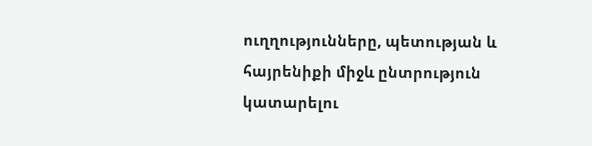ուղղությունները, պետության և հայրենիքի միջև ընտրություն կատարելու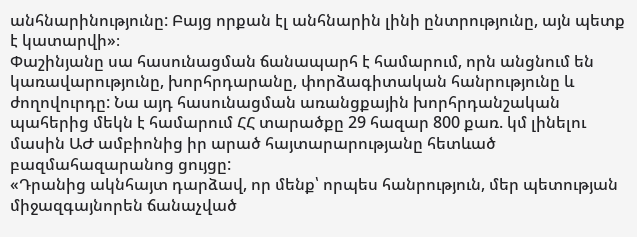անհնարինությունը: Բայց որքան էլ անհնարին լինի ընտրությունը, այն պետք է կատարվի»։
Փաշինյանը սա հասունացման ճանապարհ է համարում, որն անցնում են կառավարությունը, խորհրդարանը, փորձագիտական հանրությունը և ժողովուրդը: Նա այդ հասունացման առանցքային խորհրդանշական պահերից մեկն է համարում ՀՀ տարածքը 29 հազար 800 քառ. կմ լինելու մասին ԱԺ ամբիոնից իր արած հայտարարությանը հետևած բազմահազարանոց ցույցը:
«Դրանից ակնհայտ դարձավ, որ մենք՝ որպես հանրություն, մեր պետության միջազգայնորեն ճանաչված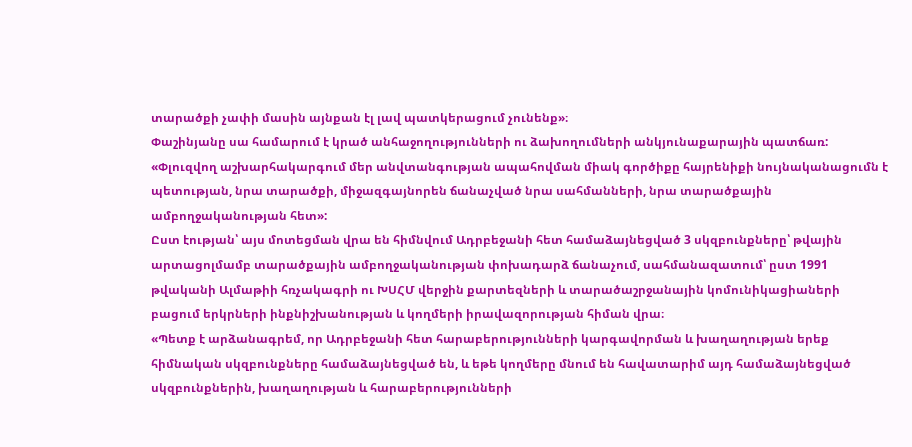տարածքի չափի մասին այնքան էլ լավ պատկերացում չունենք»։
Փաշինյանը սա համարում է կրած անհաջողությունների ու ձախողումների անկյունաքարային պատճառ:
«Փլուզվող աշխարհակարգում մեր անվտանգության ապահովման միակ գործիքը հայրենիքի նույնականացումն է պետության, նրա տարածքի, միջազգայնորեն ճանաչված նրա սահմանների, նրա տարածքային ամբողջականության հետ»:
Ըստ էության՝ այս մոտեցման վրա են հիմնվում Ադրբեջանի հետ համաձայնեցված 3 սկզբունքները՝ թվային արտացոլմամբ տարածքային ամբողջականության փոխադարձ ճանաչում, սահմանազատում՝ ըստ 1991 թվականի Ալմաթիի հռչակագրի ու ԽՍՀՄ վերջին քարտեզների և տարածաշրջանային կոմունիկացիաների բացում երկրների ինքնիշխանության և կողմերի իրավազորության հիման վրա։
«Պետք է արձանագրեմ, որ Ադրբեջանի հետ հարաբերությունների կարգավորման և խաղաղության երեք հիմնական սկզբունքները համաձայնեցված են, և եթե կողմերը մնում են հավատարիմ այդ համաձայնեցված սկզբունքներին, խաղաղության և հարաբերությունների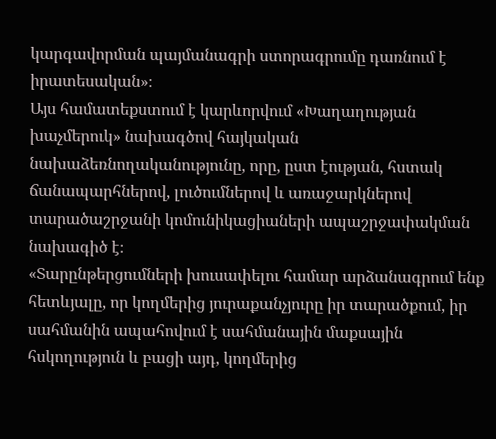կարգավորման պայմանագրի ստորագրումը դառնում է իրատեսական»։
Այս համատեքստում է կարևորվում «Խաղաղության խաչմերուկ» նախագծով հայկական նախաձեռնողականությունը, որը, ըստ էության, հստակ ճանապարհներով, լուծումներով և առաջարկներով տարածաշրջանի կոմունիկացիաների ապաշրջափակման նախագիծ է։
«Տարընթերցումների խուսափելու համար արձանագրում ենք հետևյալը, որ կողմերից յուրաքանչյուրը իր տարածքում, իր սահմանին ապահովում է սահմանային մաքսային հսկողություն և բացի այդ, կողմերից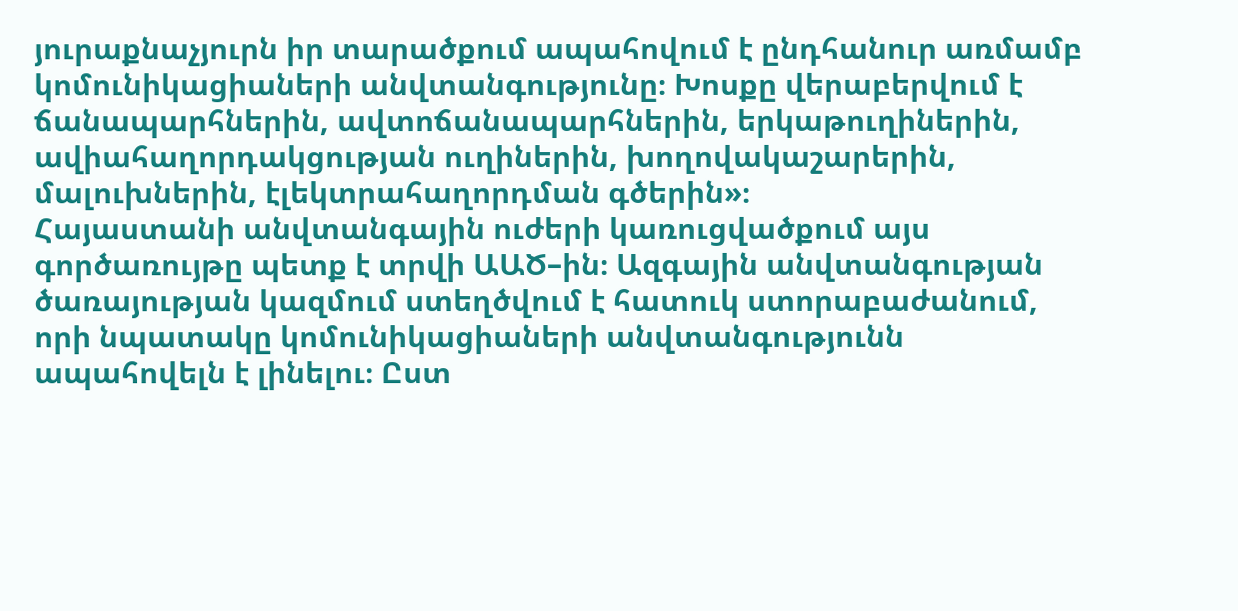յուրաքնաչյուրն իր տարածքում ապահովում է ընդհանուր առմամբ կոմունիկացիաների անվտանգությունը։ Խոսքը վերաբերվում է ճանապարհներին, ավտոճանապարհներին, երկաթուղիներին, ավիահաղորդակցության ուղիներին, խողովակաշարերին, մալուխներին, էլեկտրահաղորդման գծերին»։
Հայաստանի անվտանգային ուժերի կառուցվածքում այս գործառույթը պետք է տրվի ԱԱԾ–ին։ Ազգային անվտանգության ծառայության կազմում ստեղծվում է հատուկ ստորաբաժանում, որի նպատակը կոմունիկացիաների անվտանգությունն ապահովելն է լինելու։ Ըստ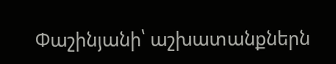Փաշինյանի՝ աշխատանքներն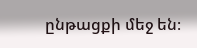ընթացքի մեջ են։